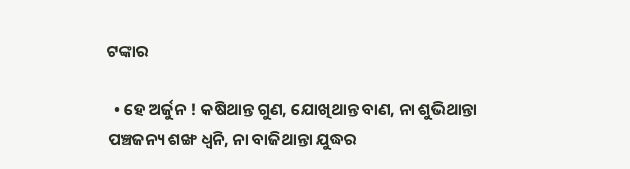ଟଙ୍କାର

  • ହେ ଅର୍ଜୁନ ! କଷିଥାନ୍ତ ଗୁଣ, ଯୋଖିଥାନ୍ତ ବାଣ, ନା ଶୁଭିଥାନ୍ତା ପଞ୍ଚଜନ୍ୟ ଶଙ୍ଖ ଧ୍ୱନି, ନା ବାଜିଥାନ୍ତା ଯୁଦ୍ଧର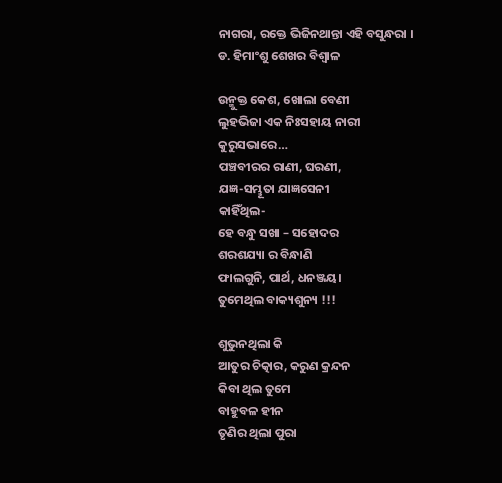ନାଗରା, ରକ୍ତେ ଭିଜିନଥାନ୍ତା ଏହି ବସୁନ୍ଧରା ।
ଡ. ହିମାଂଶୁ ଶେଖର ବିଶ୍ୱାଳ

ଉନ୍ମୁକ୍ତ କେଶ, ଖୋଲା ବେଣୀ
ଲୁହଭିଜା ଏକ ନିଃସହାୟ ନାରୀ
କୁରୁସଭାରେ…
ପଞ୍ଚବୀରର ରାଣୀ, ଘରଣୀ,
ଯଜ୍ଞ-ସମ୍ଭୂତା ଯାଜ୍ଞସେନୀ
କାହିଁଥିଲ-
ହେ ବନ୍ଧୁ ସଖା – ସହୋଦର
ଶରଶଯ୍ୟା ର ବିନ୍ଧାଣି
ଫାଲଗୁନି, ପାର୍ଥ, ଧନଞ୍ଜୟ।
ତୁମେଥିଲ ବାକ୍ୟଶୁନ୍ୟ !!!

ଶୁଭୁନଥିଲା କି
ଆତୁର ଚିତ୍କାର, କରୁଣ କ୍ରନ୍ଦନ
କିବା ଥିଲ ତୁମେ
ବାହୁବଳ ହୀନ
ତୃଣିର ଥିଲା ପୁରା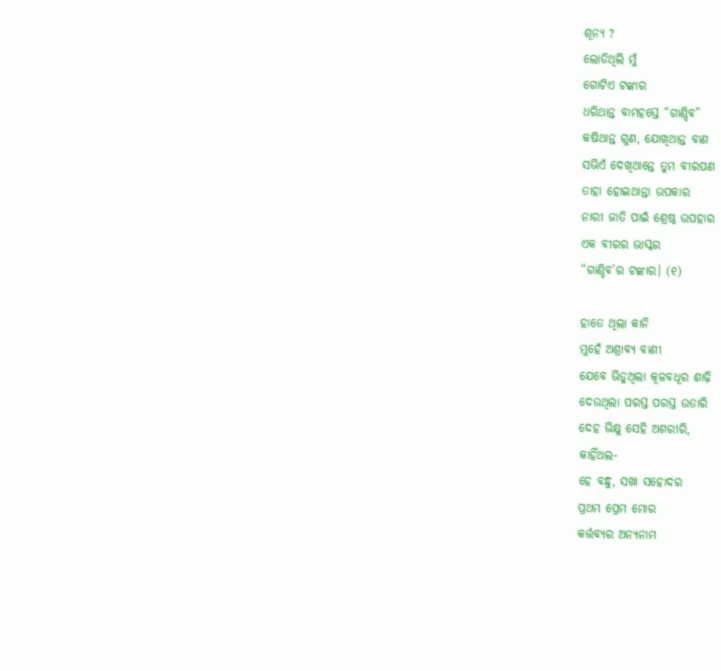ଶୂନ୍ୟ ?
ଲୋଡିଥିଲି ମୁଁ
ଗୋଟିଏ ଟଙ୍କାର
ଧରିଥାନ୍ତ ବାମହସ୍ତେ “ଗାଣ୍ଡିବ”
କଷିଥାନ୍ତ ଗୁଣ, ଯୋଖିଥାନ୍ତ ବାଣ
ସଭିଏଁ ଦେଖିଥାନ୍ତେ ତୁମ ବୀରପଣ
ତାହା ହୋଇଥାନ୍ତା ଉପକାର
ନାରୀ ଜାତି ପାଇଁ ଶ୍ରେଷ୍ଠ ଉପହାର
ଏକ ବୀରର ଭାସ୍କର
“ଗାଣ୍ଡିବ’ର ଟଙ୍କାର। (୧)

ହାତେ ଥିଲା କାନି
ମୁହେଁ ଅଶ୍ରାବ୍ୟ ବାଣୀ
ଯେବେ ଭିଡୁଥିଲା କୂଳବଧୂର ଶାଢ଼ି
ଦେଉଥିଲା ପରସ୍ତ ପରସ୍ତ ଉତାରି
ଦେହ ଭିକ୍ଷୁ ସେହି ଅଶରୀରି,
କାହିଁଥଲ-
ହେ ବନ୍ଧୁ, ସଖା ସହୋଦର
ପ୍ରଥମ ପ୍ରେମ ମୋର
କର୍ତ୍ତବ୍ୟର ଅନ୍ୟନାମ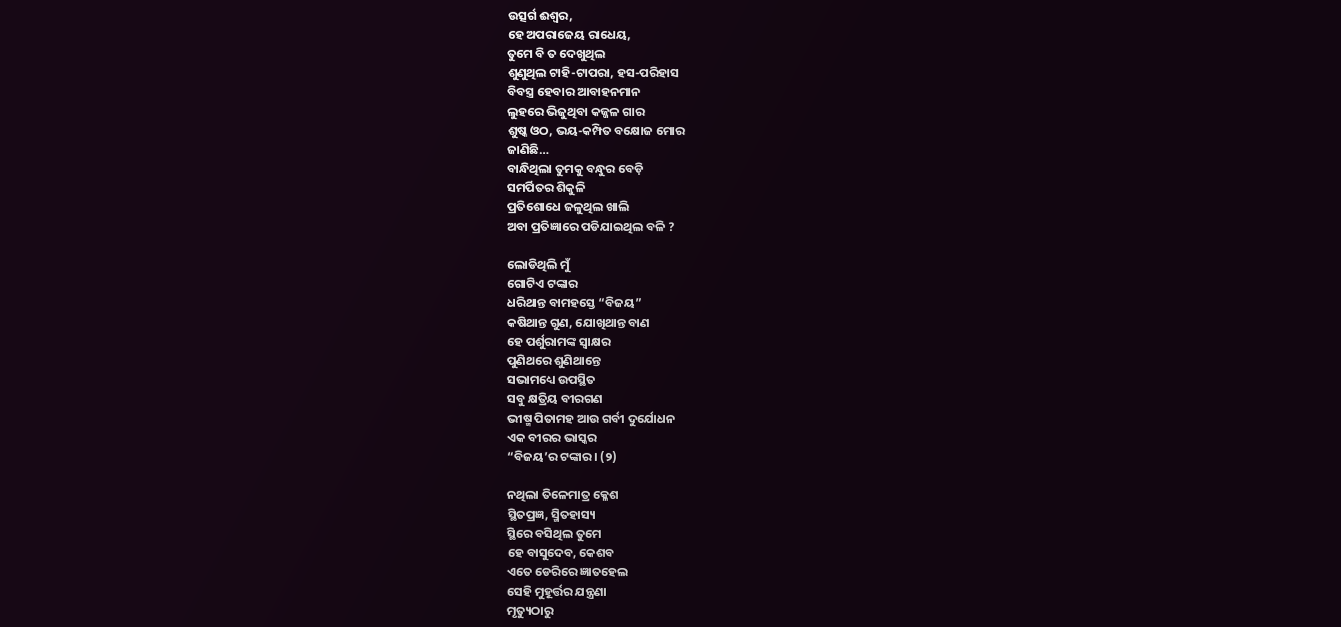ଉତ୍ସର୍ଗ ଈଶ୍ୱର,
ହେ ଅପରାଜେୟ ରାଧେୟ,
ତୁମେ ବି ତ ଦେଖୁଥିଲ
ଶୁଣୁଥିଲ ଟାହି-ଟାପରା, ହସ-ପରିହାସ
ବିବସ୍ତ୍ର ହେବାର ଆବାହନମାନ
ଲୁହରେ ଭିଜୁଥିବା କଜ୍ଜଳ ଗାର
ଶୁଷ୍କ ଓଠ, ଭୟ-କମ୍ପିତ ବକ୍ଷୋଜ ମୋର
ଜାଣିଛି…
ବାନ୍ଧିଥିଲା ତୁମକୁ ବନ୍ଧୁର ବେଡ଼ି
ସମର୍ପିତର ଶିକୁଳି
ପ୍ରତିଶୋଧେ ଜଳୁଥିଲ ଖାଲି
ଅବା ପ୍ରତିଜ୍ଞାରେ ପଡିଯାଇଥିଲ ବଳି ?

ଲୋଡିଥିଲି ମୁଁ
ଗୋଟିଏ ଟଙ୍କାର
ଧରିଥାନ୍ତ ବାମହସ୍ତେ “ବିଜୟ”
କଷିଥାନ୍ତ ଗୁଣ, ଯୋଖିଥାନ୍ତ ବାଣ
ହେ ପର୍ଶୁରାମଙ୍କ ସ୍ୱାକ୍ଷର
ପୁଣିଥରେ ଶୁଣିଥାନ୍ତେ
ସଭାମଧ୍ୟେ ଉପସ୍ଥିତ
ସବୁ କ୍ଷତ୍ରିୟ ବୀରଗଣ
ଭୀଷ୍ମ ପିତାମହ ଆଉ ଗର୍ବୀ ଦୁର୍ଯୋଧନ
ଏକ ବୀରର ଭାସ୍କର
“ବିଜୟ’ର ଟଙ୍କାର। (୨)

ନଥିଲା ତିଳେମାତ୍ର କ୍ଳେଶ
ସ୍ଥିତପ୍ରଜ୍ଞ, ସ୍ମିତହାସ୍ୟ
ସ୍ଥିରେ ବସିଥିଲ ତୁମେ
ହେ ବାସୁଦେବ, କେଶବ
ଏତେ ଡେରିରେ ଜ୍ଞାତହେଲ
ସେହି ମୁହୂର୍ତ୍ତର ଯନ୍ତ୍ରଣା
ମୃତ୍ୟୁଠାରୁ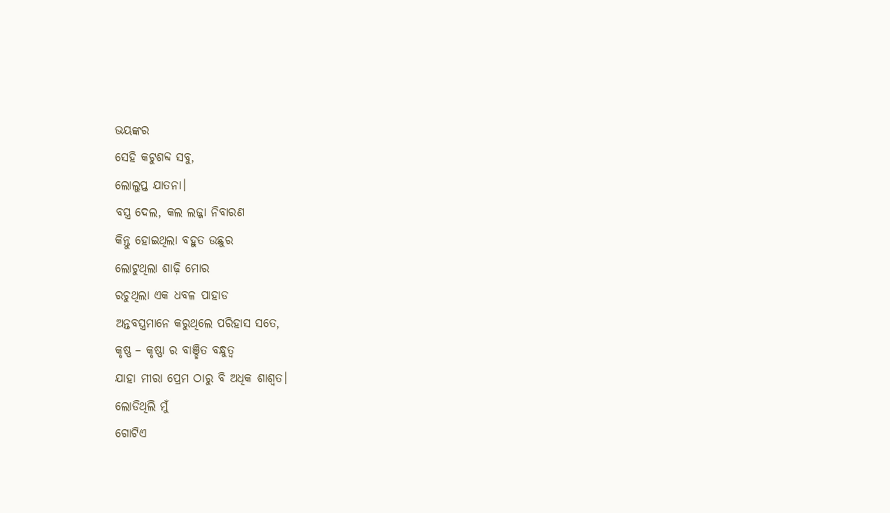ଭୟଙ୍କର
ସେହି କଟୁଶବ୍ଦ ସବୁ,
ଲୋଲୁପ୍ତ ଯାତନା।
ବସ୍ତ୍ର ଦେଲ, କଲ ଲଜ୍ଜା ନିବାରଣ
କିନ୍ତୁ ହୋଇଥିଲା ବହୁତ ଉଛୁର
ଲୋଟୁଥିଲା ଶାଢ଼ି ମୋର
ରଚୁଥିଲା ଏକ ଧବଳ ପାହାଡ
ଅନ୍ତବସ୍ତ୍ରମାନେ କରୁଥିଲେ ପରିହାସ ସତେ,
କୃଷ୍ଣ – କୃଷ୍ଣା ର ବାଞ୍ଛିତ ବନ୍ଧୁତ୍ୱ
ଯାହା ମୀରା ପ୍ରେମ ଠାରୁ ବି ଅଧିକ ଶାଶ୍ୱତ।
ଲୋଡିଥିଲି ମୁଁ
ଗୋଟିଏ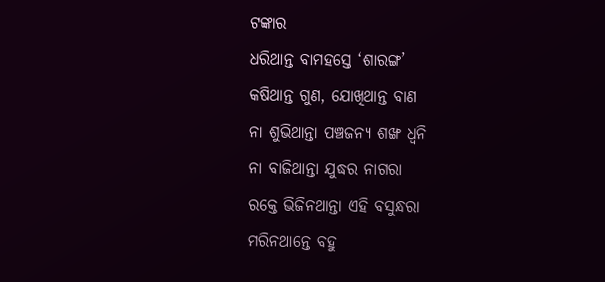ଟଙ୍କାର
ଧରିଥାନ୍ତ ବାମହସ୍ତେ ‘ଶାରଙ୍ଗ’
କଷିଥାନ୍ତ ଗୁଣ, ଯୋଖିଥାନ୍ତ ବାଣ
ନା ଶୁଭିଥାନ୍ତା ପଞ୍ଚଜନ୍ୟ ଶଙ୍ଖ ଧ୍ୱନି
ନା ବାଜିଥାନ୍ତା ଯୁଦ୍ଧର ନାଗରା
ରକ୍ତେ ଭିଜିନଥାନ୍ତା ଏହି ବସୁନ୍ଧରା
ମରିନଥାନ୍ତେ ବହୁ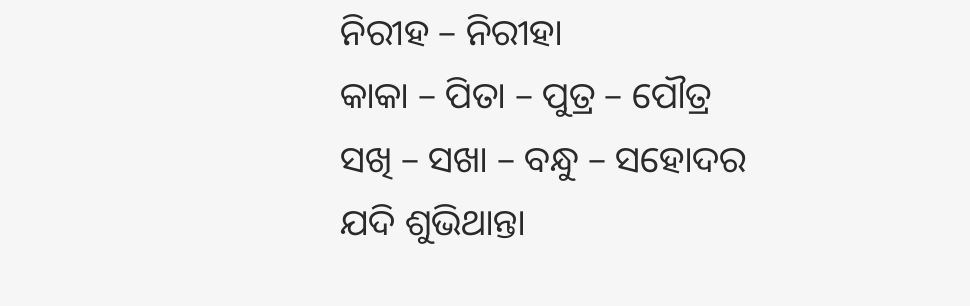ନିରୀହ – ନିରୀହା
କାକା – ପିତା – ପୁତ୍ର – ପୌତ୍ର
ସଖି – ସଖା – ବନ୍ଧୁ – ସହୋଦର
ଯଦି ଶୁଭିଥାନ୍ତା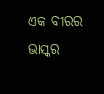ଏକ ବୀରର ଭାସ୍କର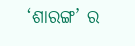‘ଶାରଙ୍ଗ’ ର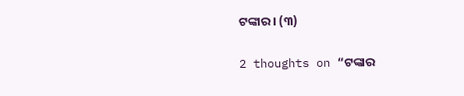ଟଙ୍କାର। (୩)

2 thoughts on “ଟଙ୍କାର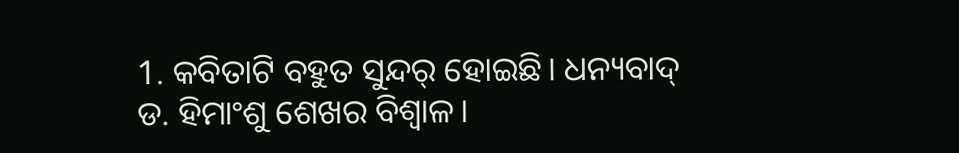1. କବିତାଟି ବହୁତ ସୁନ୍ଦର୍ ହୋଇଛି। ଧନ୍ୟବାଦ୍ ଡ. ହିମାଂଶୁ ଶେଖର ବିଶ୍ୱାଳ।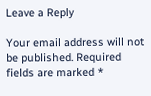Leave a Reply

Your email address will not be published. Required fields are marked *